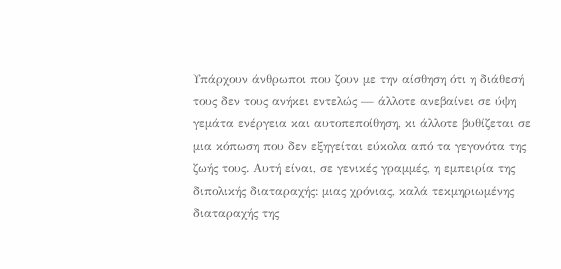Υπάρχουν άνθρωποι που ζουν με την αίσθηση ότι η διάθεσή τους δεν τους ανήκει εντελώς — άλλοτε ανεβαίνει σε ύψη γεμάτα ενέργεια και αυτοπεποίθηση, κι άλλοτε βυθίζεται σε μια κόπωση που δεν εξηγείται εύκολα από τα γεγονότα της ζωής τους. Αυτή είναι, σε γενικές γραμμές, η εμπειρία της διπολικής διαταραχής: μιας χρόνιας, καλά τεκμηριωμένης διαταραχής της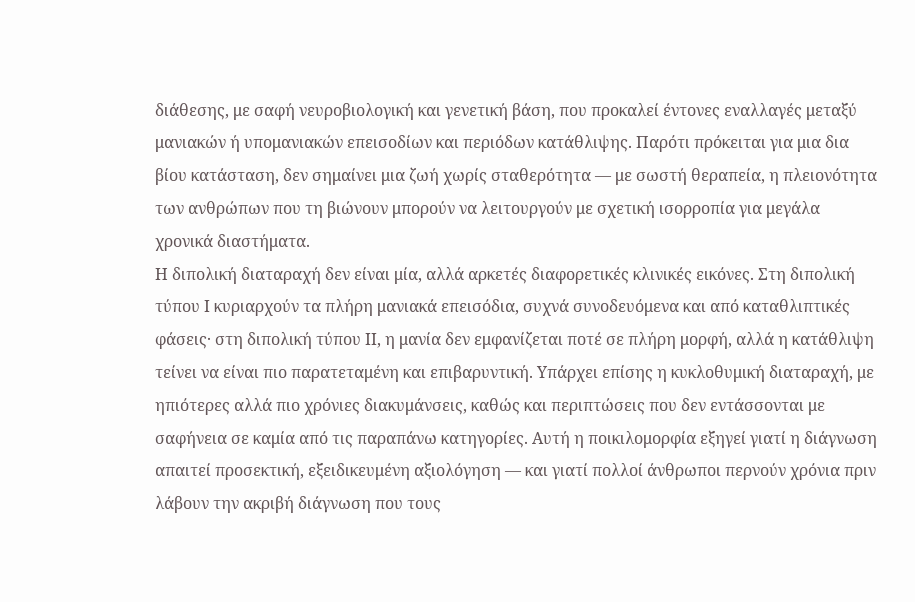διάθεσης, με σαφή νευροβιολογική και γενετική βάση, που προκαλεί έντονες εναλλαγές μεταξύ μανιακών ή υπομανιακών επεισοδίων και περιόδων κατάθλιψης. Παρότι πρόκειται για μια δια βίου κατάσταση, δεν σημαίνει μια ζωή χωρίς σταθερότητα — με σωστή θεραπεία, η πλειονότητα των ανθρώπων που τη βιώνουν μπορούν να λειτουργούν με σχετική ισορροπία για μεγάλα χρονικά διαστήματα.
Η διπολική διαταραχή δεν είναι μία, αλλά αρκετές διαφορετικές κλινικές εικόνες. Στη διπολική τύπου Ι κυριαρχούν τα πλήρη μανιακά επεισόδια, συχνά συνοδευόμενα και από καταθλιπτικές φάσεις· στη διπολική τύπου ΙΙ, η μανία δεν εμφανίζεται ποτέ σε πλήρη μορφή, αλλά η κατάθλιψη τείνει να είναι πιο παρατεταμένη και επιβαρυντική. Υπάρχει επίσης η κυκλοθυμική διαταραχή, με ηπιότερες αλλά πιο χρόνιες διακυμάνσεις, καθώς και περιπτώσεις που δεν εντάσσονται με σαφήνεια σε καμία από τις παραπάνω κατηγορίες. Αυτή η ποικιλομορφία εξηγεί γιατί η διάγνωση απαιτεί προσεκτική, εξειδικευμένη αξιολόγηση — και γιατί πολλοί άνθρωποι περνούν χρόνια πριν λάβουν την ακριβή διάγνωση που τους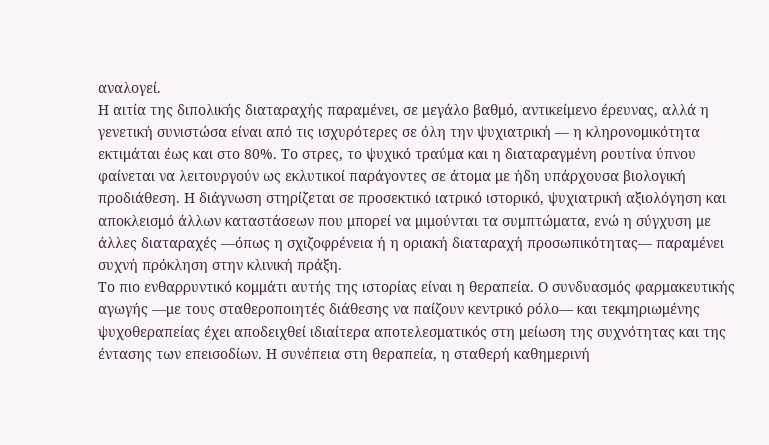αναλογεί.
Η αιτία της διπολικής διαταραχής παραμένει, σε μεγάλο βαθμό, αντικείμενο έρευνας, αλλά η γενετική συνιστώσα είναι από τις ισχυρότερες σε όλη την ψυχιατρική — η κληρονομικότητα εκτιμάται έως και στο 80%. Το στρες, το ψυχικό τραύμα και η διαταραγμένη ρουτίνα ύπνου φαίνεται να λειτουργούν ως εκλυτικοί παράγοντες σε άτομα με ήδη υπάρχουσα βιολογική προδιάθεση. Η διάγνωση στηρίζεται σε προσεκτικό ιατρικό ιστορικό, ψυχιατρική αξιολόγηση και αποκλεισμό άλλων καταστάσεων που μπορεί να μιμούνται τα συμπτώματα, ενώ η σύγχυση με άλλες διαταραχές —όπως η σχιζοφρένεια ή η οριακή διαταραχή προσωπικότητας— παραμένει συχνή πρόκληση στην κλινική πράξη.
Το πιο ενθαρρυντικό κομμάτι αυτής της ιστορίας είναι η θεραπεία. Ο συνδυασμός φαρμακευτικής αγωγής —με τους σταθεροποιητές διάθεσης να παίζουν κεντρικό ρόλο— και τεκμηριωμένης ψυχοθεραπείας έχει αποδειχθεί ιδιαίτερα αποτελεσματικός στη μείωση της συχνότητας και της έντασης των επεισοδίων. Η συνέπεια στη θεραπεία, η σταθερή καθημερινή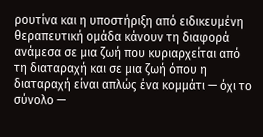ρουτίνα και η υποστήριξη από ειδικευμένη θεραπευτική ομάδα κάνουν τη διαφορά ανάμεσα σε μια ζωή που κυριαρχείται από τη διαταραχή και σε μια ζωή όπου η διαταραχή είναι απλώς ένα κομμάτι — όχι το σύνολο —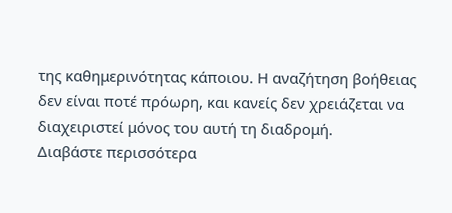της καθημερινότητας κάποιου. Η αναζήτηση βοήθειας δεν είναι ποτέ πρόωρη, και κανείς δεν χρειάζεται να διαχειριστεί μόνος του αυτή τη διαδρομή.
Διαβάστε περισσότερα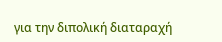για την διπολική διαταραχή